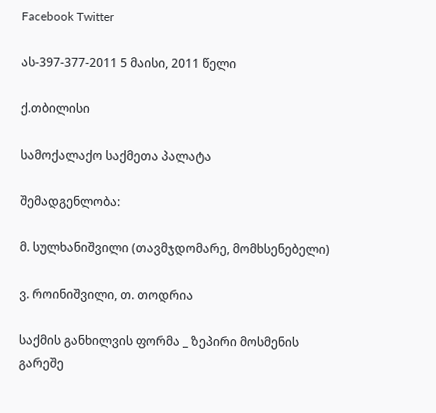Facebook Twitter

ას-397-377-2011 5 მაისი, 2011 წელი

ქ.თბილისი

სამოქალაქო საქმეთა პალატა

შემადგენლობა:

მ. სულხანიშვილი (თავმჯდომარე, მომხსენებელი)

ვ. როინიშვილი, თ. თოდრია

საქმის განხილვის ფორმა _ ზეპირი მოსმენის გარეშე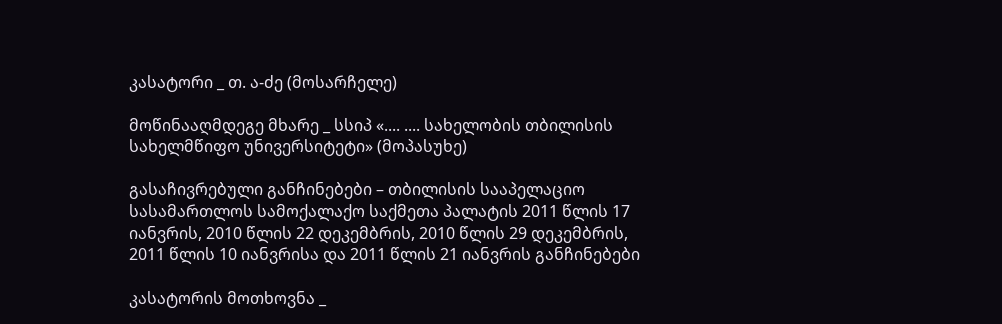კასატორი _ თ. ა-ძე (მოსარჩელე)

მოწინააღმდეგე მხარე _ სსიპ «.... .... სახელობის თბილისის სახელმწიფო უნივერსიტეტი» (მოპასუხე)

გასაჩივრებული განჩინებები – თბილისის სააპელაციო სასამართლოს სამოქალაქო საქმეთა პალატის 2011 წლის 17 იანვრის, 2010 წლის 22 დეკემბრის, 2010 წლის 29 დეკემბრის, 2011 წლის 10 იანვრისა და 2011 წლის 21 იანვრის განჩინებები

კასატორის მოთხოვნა _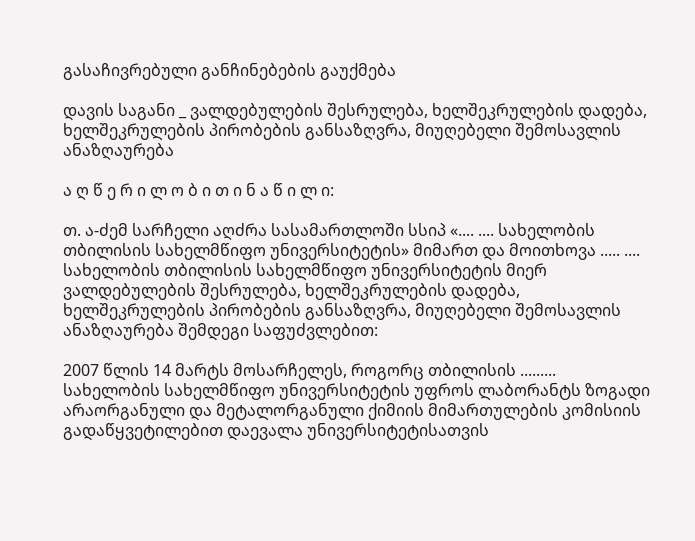გასაჩივრებული განჩინებების გაუქმება

დავის საგანი _ ვალდებულების შესრულება, ხელშეკრულების დადება, ხელშეკრულების პირობების განსაზღვრა, მიუღებელი შემოსავლის ანაზღაურება

ა ღ წ ე რ ი ლ ო ბ ი თ ი ნ ა წ ი ლ ი:

თ. ა-ძემ სარჩელი აღძრა სასამართლოში სსიპ «.... .... სახელობის თბილისის სახელმწიფო უნივერსიტეტის» მიმართ და მოითხოვა ..... .... სახელობის თბილისის სახელმწიფო უნივერსიტეტის მიერ ვალდებულების შესრულება, ხელშეკრულების დადება, ხელშეკრულების პირობების განსაზღვრა, მიუღებელი შემოსავლის ანაზღაურება შემდეგი საფუძვლებით:

2007 წლის 14 მარტს მოსარჩელეს, როგორც თბილისის ......... სახელობის სახელმწიფო უნივერსიტეტის უფროს ლაბორანტს ზოგადი არაორგანული და მეტალორგანული ქიმიის მიმართულების კომისიის გადაწყვეტილებით დაევალა უნივერსიტეტისათვის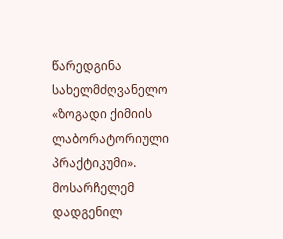წარედგინა სახელმძღვანელო «ზოგადი ქიმიის ლაბორატორიული პრაქტიკუმი». მოსარჩელემ დადგენილ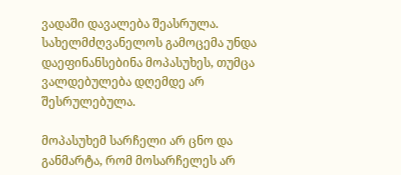ვადაში დავალება შეასრულა. სახელმძღვანელოს გამოცემა უნდა დაეფინანსებინა მოპასუხეს, თუმცა ვალდებულება დღემდე არ შესრულებულა.

მოპასუხემ სარჩელი არ ცნო და განმარტა, რომ მოსარჩელეს არ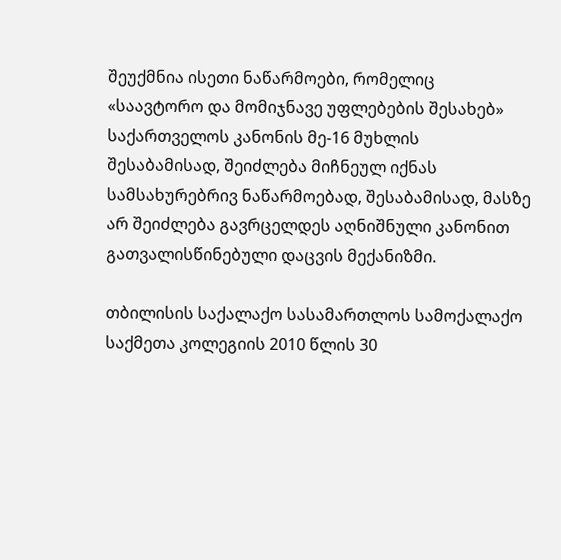შეუქმნია ისეთი ნაწარმოები, რომელიც «საავტორო და მომიჯნავე უფლებების შესახებ» საქართველოს კანონის მე-16 მუხლის შესაბამისად, შეიძლება მიჩნეულ იქნას სამსახურებრივ ნაწარმოებად, შესაბამისად, მასზე არ შეიძლება გავრცელდეს აღნიშნული კანონით გათვალისწინებული დაცვის მექანიზმი.

თბილისის საქალაქო სასამართლოს სამოქალაქო საქმეთა კოლეგიის 2010 წლის 30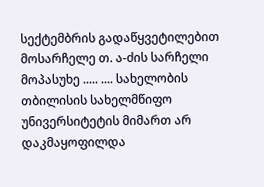სექტემბრის გადაწყვეტილებით მოსარჩელე თ. ა-ძის სარჩელი მოპასუხე ..... .... სახელობის თბილისის სახელმწიფო უნივერსიტეტის მიმართ არ დაკმაყოფილდა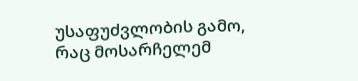უსაფუძვლობის გამო, რაც მოსარჩელემ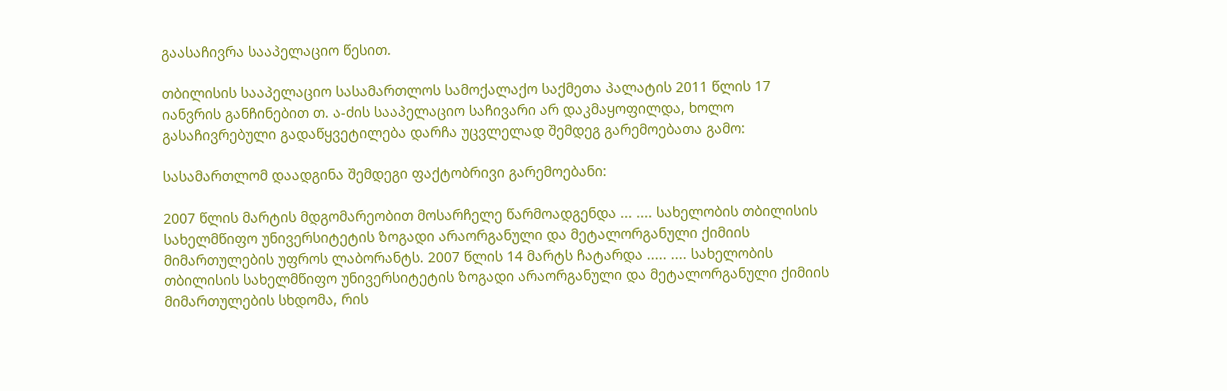გაასაჩივრა სააპელაციო წესით.

თბილისის სააპელაციო სასამართლოს სამოქალაქო საქმეთა პალატის 2011 წლის 17 იანვრის განჩინებით თ. ა-ძის სააპელაციო საჩივარი არ დაკმაყოფილდა, ხოლო გასაჩივრებული გადაწყვეტილება დარჩა უცვლელად შემდეგ გარემოებათა გამო:

სასამართლომ დაადგინა შემდეგი ფაქტობრივი გარემოებანი:

2007 წლის მარტის მდგომარეობით მოსარჩელე წარმოადგენდა ... .... სახელობის თბილისის სახელმწიფო უნივერსიტეტის ზოგადი არაორგანული და მეტალორგანული ქიმიის მიმართულების უფროს ლაბორანტს. 2007 წლის 14 მარტს ჩატარდა ..... .... სახელობის თბილისის სახელმწიფო უნივერსიტეტის ზოგადი არაორგანული და მეტალორგანული ქიმიის მიმართულების სხდომა, რის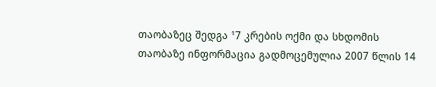თაობაზეც შედგა ¹7 კრების ოქმი და სხდომის თაობაზე ინფორმაცია გადმოცემულია 2007 წლის 14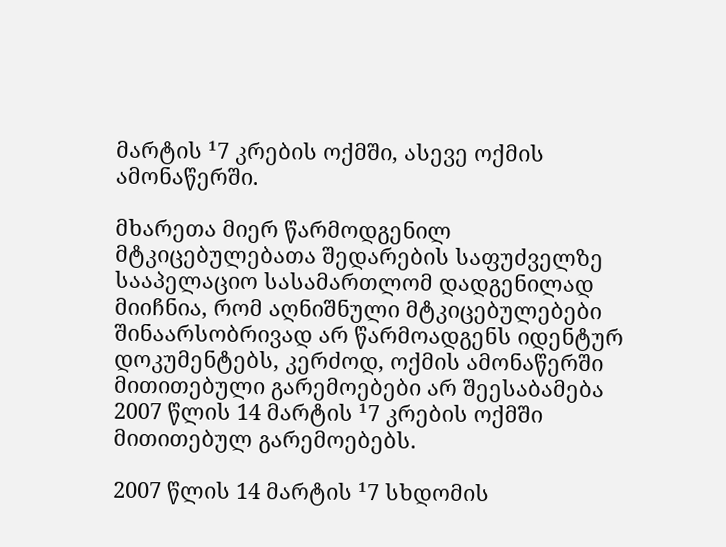მარტის ¹7 კრების ოქმში, ასევე ოქმის ამონაწერში.

მხარეთა მიერ წარმოდგენილ მტკიცებულებათა შედარების საფუძველზე სააპელაციო სასამართლომ დადგენილად მიიჩნია, რომ აღნიშნული მტკიცებულებები შინაარსობრივად არ წარმოადგენს იდენტურ დოკუმენტებს, კერძოდ, ოქმის ამონაწერში მითითებული გარემოებები არ შეესაბამება 2007 წლის 14 მარტის ¹7 კრების ოქმში მითითებულ გარემოებებს.

2007 წლის 14 მარტის ¹7 სხდომის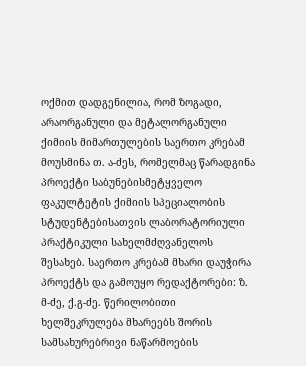ოქმით დადგენილია, რომ ზოგადი, არაორგანული და მეტალორგანული ქიმიის მიმართულების საერთო კრებამ მოუსმინა თ. ა-ძეს, რომელმაც წარადგინა პროექტი საბუნებისმეტყველო ფაკულტეტის ქიმიის სპეციალობის სტუდენტებისათვის ლაბორატორიული პრაქტიკული სახელმძღვანელოს შესახებ. საერთო კრებამ მხარი დაუჭირა პროექტს და გამოუყო რედაქტორები: ზ. მ-ძე, ქ.გ-ძე. წერილობითი ხელშეკრულება მხარეებს შორის სამსახურებრივი ნაწარმოების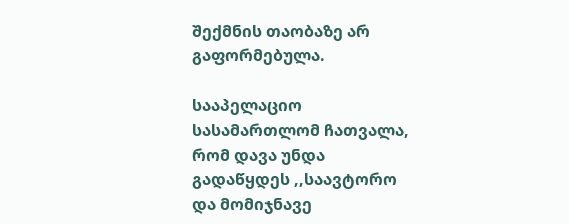შექმნის თაობაზე არ გაფორმებულა.

სააპელაციო სასამართლომ ჩათვალა, რომ დავა უნდა გადაწყდეს ,,საავტორო და მომიჯნავე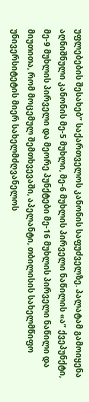უფლებების შესახებ” საქართველოს კანონის საფუძველზე. პალატამ გამოიყენა აღნიშნული კანონის მე-5 მუხლი, მე-6 მუხლის პირველი ნაწილის «ა” ქვეპუნქტი, მე-9 მუხლის პირველი და მეორე პუნქტები მე-16 მუხლის პირველი ნაწილი და მიუთითა, რომ მოცემულ შემთხვევაში, აპელანტი, თბილისის სახელმწიფო უნივერსიტეტის მიერ სახელმძღვანელოს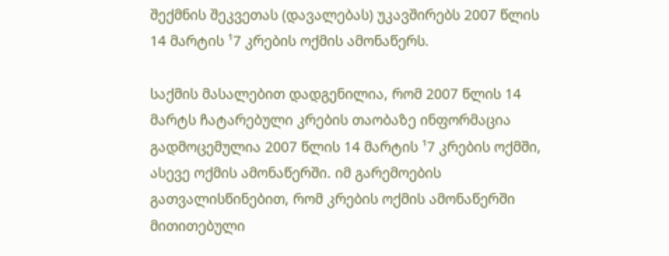შექმნის შეკვეთას (დავალებას) უკავშირებს 2007 წლის 14 მარტის ¹7 კრების ოქმის ამონაწერს.

საქმის მასალებით დადგენილია, რომ 2007 წლის 14 მარტს ჩატარებული კრების თაობაზე ინფორმაცია გადმოცემულია 2007 წლის 14 მარტის ¹7 კრების ოქმში, ასევე ოქმის ამონაწერში. იმ გარემოების გათვალისწინებით, რომ კრების ოქმის ამონაწერში მითითებული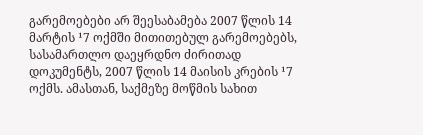გარემოებები არ შეესაბამება 2007 წლის 14 მარტის ¹7 ოქმში მითითებულ გარემოებებს, სასამართლო დაეყრდნო ძირითად დოკუმენტს, 2007 წლის 14 მაისის კრების ¹7 ოქმს. ამასთან, საქმეზე მოწმის სახით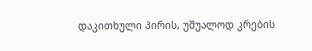დაკითხული პირის, უშუალოდ კრების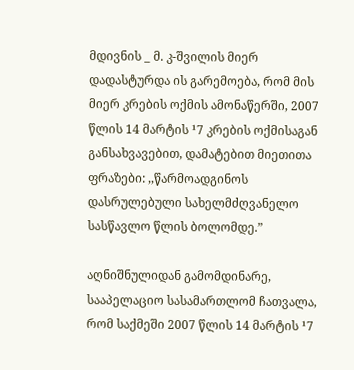მდივნის _ მ. კ-შვილის მიერ დადასტურდა ის გარემოება, რომ მის მიერ კრების ოქმის ამონაწერში, 2007 წლის 14 მარტის ¹7 კრების ოქმისაგან განსახვავებით, დამატებით მიეთითა ფრაზები: ,,წარმოადგინოს დასრულებული სახელმძღვანელო სასწავლო წლის ბოლომდე.”

აღნიშნულიდან გამომდინარე, სააპელაციო სასამართლომ ჩათვალა, რომ საქმეში 2007 წლის 14 მარტის ¹7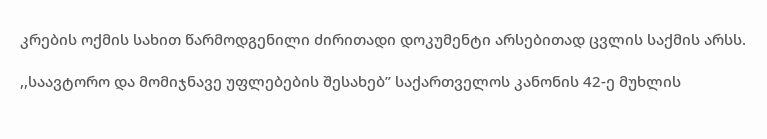კრების ოქმის სახით წარმოდგენილი ძირითადი დოკუმენტი არსებითად ცვლის საქმის არსს.

,,საავტორო და მომიჯნავე უფლებების შესახებ” საქართველოს კანონის 42-ე მუხლის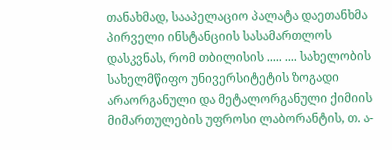თანახმად, სააპელაციო პალატა დაეთანხმა პირველი ინსტანციის სასამართლოს დასკვნას, რომ თბილისის ..... .... სახელობის სახელმწიფო უნივერსიტეტის ზოგადი არაორგანული და მეტალორგანული ქიმიის მიმართულების უფროსი ლაბორანტის, თ. ა-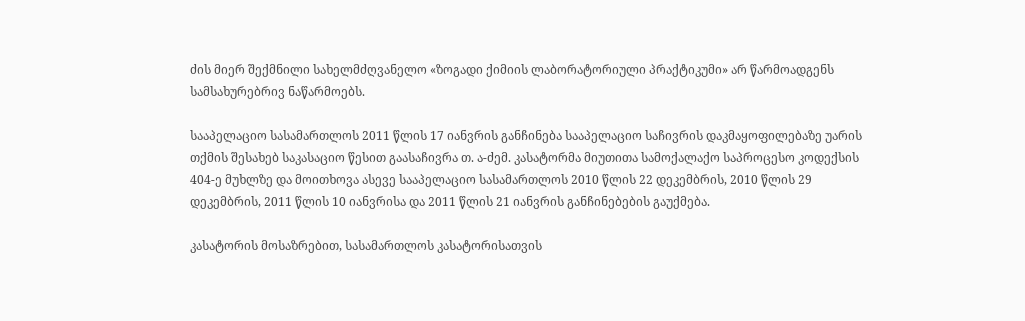ძის მიერ შექმნილი სახელმძღვანელო «ზოგადი ქიმიის ლაბორატორიული პრაქტიკუმი» არ წარმოადგენს სამსახურებრივ ნაწარმოებს.

სააპელაციო სასამართლოს 2011 წლის 17 იანვრის განჩინება სააპელაციო საჩივრის დაკმაყოფილებაზე უარის თქმის შესახებ საკასაციო წესით გაასაჩივრა თ. ა-ძემ. კასატორმა მიუთითა სამოქალაქო საპროცესო კოდექსის 404-ე მუხლზე და მოითხოვა ასევე სააპელაციო სასამართლოს 2010 წლის 22 დეკემბრის, 2010 წლის 29 დეკემბრის, 2011 წლის 10 იანვრისა და 2011 წლის 21 იანვრის განჩინებების გაუქმება.

კასატორის მოსაზრებით, სასამართლოს კასატორისათვის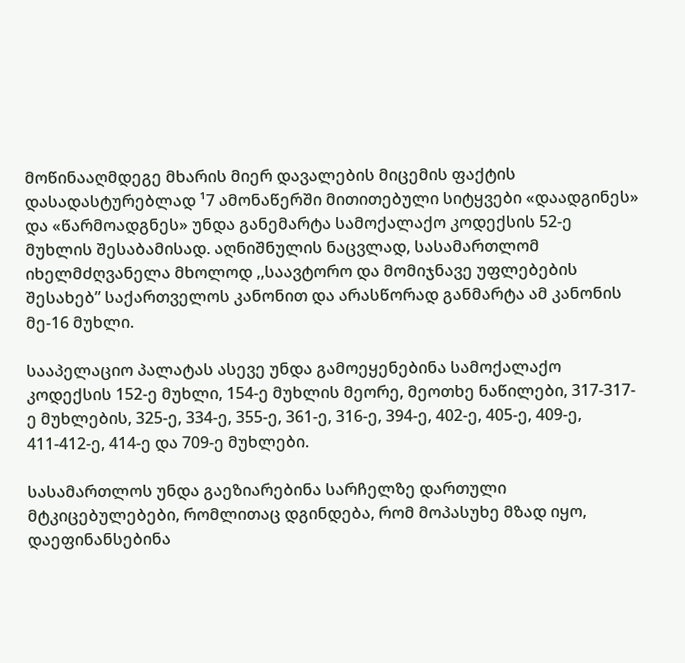მოწინააღმდეგე მხარის მიერ დავალების მიცემის ფაქტის დასადასტურებლად ¹7 ამონაწერში მითითებული სიტყვები «დაადგინეს» და «წარმოადგნეს» უნდა განემარტა სამოქალაქო კოდექსის 52-ე მუხლის შესაბამისად. აღნიშნულის ნაცვლად, სასამართლომ იხელმძღვანელა მხოლოდ ,,საავტორო და მომიჯნავე უფლებების შესახებ” საქართველოს კანონით და არასწორად განმარტა ამ კანონის მე-16 მუხლი.

სააპელაციო პალატას ასევე უნდა გამოეყენებინა სამოქალაქო კოდექსის 152-ე მუხლი, 154-ე მუხლის მეორე, მეოთხე ნაწილები, 317-317-ე მუხლების, 325-ე, 334-ე, 355-ე, 361-ე, 316-ე, 394-ე, 402-ე, 405-ე, 409-ე, 411-412-ე, 414-ე და 709-ე მუხლები.

სასამართლოს უნდა გაეზიარებინა სარჩელზე დართული მტკიცებულებები, რომლითაც დგინდება, რომ მოპასუხე მზად იყო, დაეფინანსებინა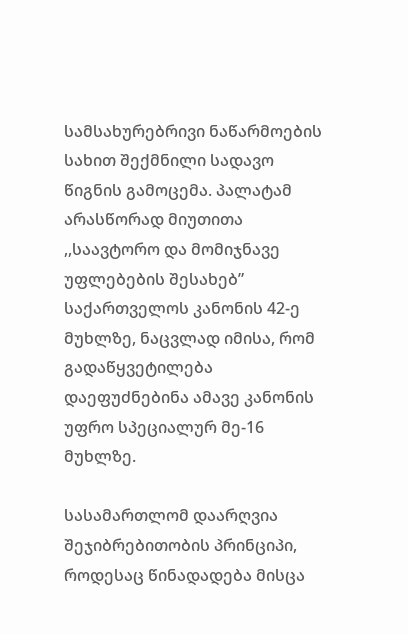სამსახურებრივი ნაწარმოების სახით შექმნილი სადავო წიგნის გამოცემა. პალატამ არასწორად მიუთითა ,,საავტორო და მომიჯნავე უფლებების შესახებ” საქართველოს კანონის 42-ე მუხლზე, ნაცვლად იმისა, რომ გადაწყვეტილება დაეფუძნებინა ამავე კანონის უფრო სპეციალურ მე-16 მუხლზე.

სასამართლომ დაარღვია შეჯიბრებითობის პრინციპი, როდესაც წინადადება მისცა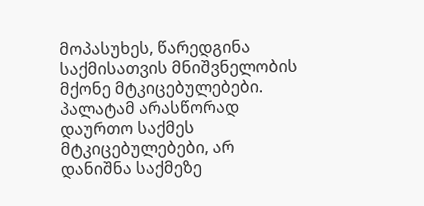მოპასუხეს, წარედგინა საქმისათვის მნიშვნელობის მქონე მტკიცებულებები. პალატამ არასწორად დაურთო საქმეს მტკიცებულებები, არ დანიშნა საქმეზე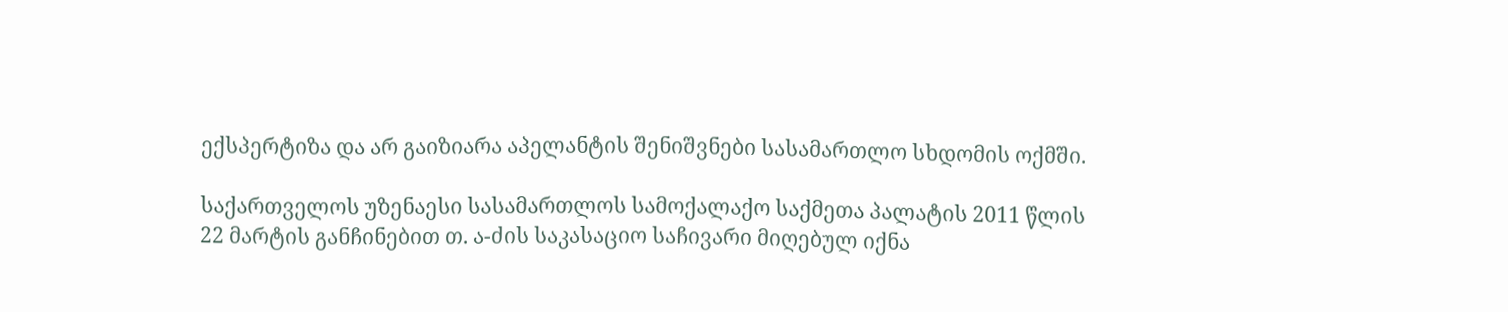ექსპერტიზა და არ გაიზიარა აპელანტის შენიშვნები სასამართლო სხდომის ოქმში.

საქართველოს უზენაესი სასამართლოს სამოქალაქო საქმეთა პალატის 2011 წლის 22 მარტის განჩინებით თ. ა-ძის საკასაციო საჩივარი მიღებულ იქნა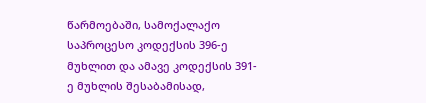წარმოებაში, სამოქალაქო საპროცესო კოდექსის 396-ე მუხლით და ამავე კოდექსის 391-ე მუხლის შესაბამისად,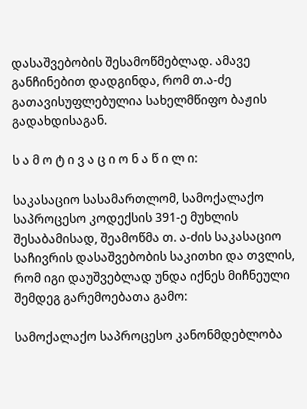დასაშვებობის შესამოწმებლად. ამავე განჩინებით დადგინდა, რომ თ.ა-ძე გათავისუფლებულია სახელმწიფო ბაჟის გადახდისაგან.

ს ა მ ო ტ ი ვ ა ც ი ო ნ ა წ ი ლ ი:

საკასაციო სასამართლომ, სამოქალაქო საპროცესო კოდექსის 391-ე მუხლის შესაბამისად, შეამოწმა თ. ა-ძის საკასაციო საჩივრის დასაშვებობის საკითხი და თვლის, რომ იგი დაუშვებლად უნდა იქნეს მიჩნეული შემდეგ გარემოებათა გამო:

სამოქალაქო საპროცესო კანონმდებლობა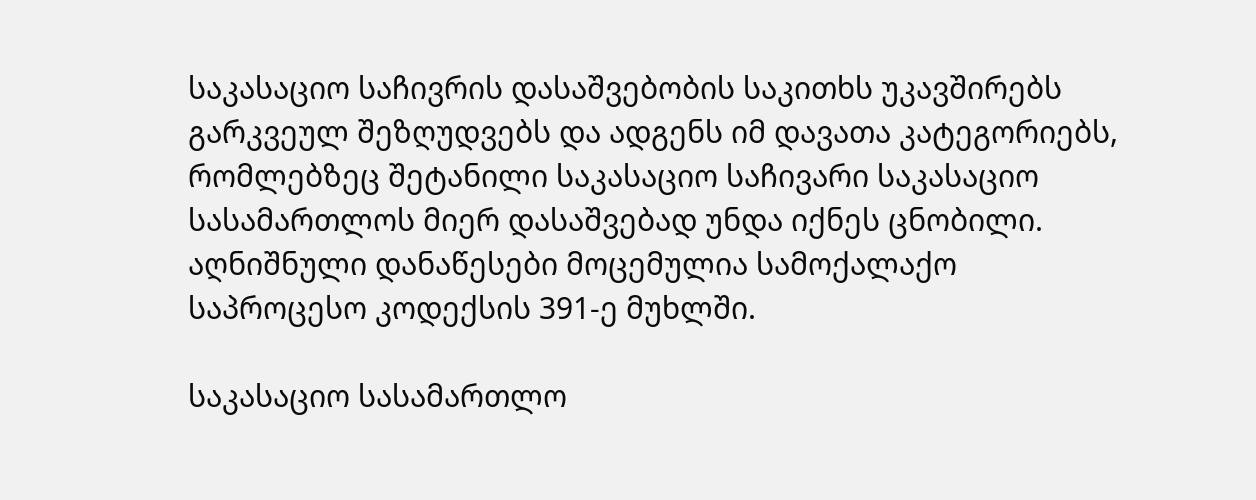საკასაციო საჩივრის დასაშვებობის საკითხს უკავშირებს გარკვეულ შეზღუდვებს და ადგენს იმ დავათა კატეგორიებს, რომლებზეც შეტანილი საკასაციო საჩივარი საკასაციო სასამართლოს მიერ დასაშვებად უნდა იქნეს ცნობილი. აღნიშნული დანაწესები მოცემულია სამოქალაქო საპროცესო კოდექსის 391-ე მუხლში.

საკასაციო სასამართლო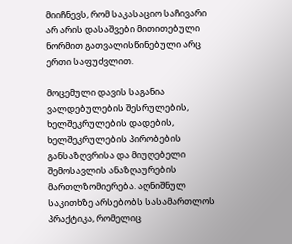მიიჩნევს, რომ საკასაციო საჩივარი არ არის დასაშვები მითითებული ნორმით გათვალისწინებული არც ერთი საფუძვლით.

მოცემული დავის საგანია ვალდებულების შესრულების, ხელშეკრულების დადების, ხელშეკრულების პირობების განსაზღვრისა და მიუღებელი შემოსავლის ანაზღაურების მართლზომიერება. აღნიშნულ საკითხზე არსებობს სასამართლოს პრაქტიკა, რომელიც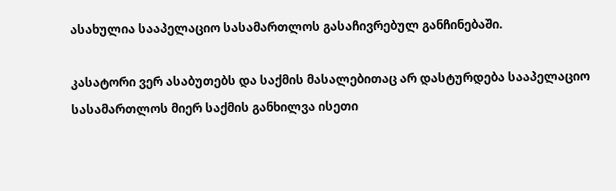ასახულია სააპელაციო სასამართლოს გასაჩივრებულ განჩინებაში.

კასატორი ვერ ასაბუთებს და საქმის მასალებითაც არ დასტურდება სააპელაციო სასამართლოს მიერ საქმის განხილვა ისეთი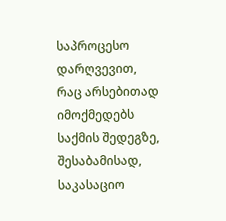საპროცესო დარღვევით, რაც არსებითად იმოქმედებს საქმის შედეგზე, შესაბამისად, საკასაციო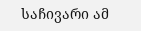საჩივარი ამ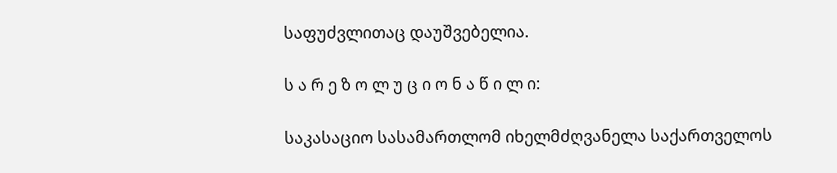საფუძვლითაც დაუშვებელია.

ს ა რ ე ზ ო ლ უ ც ი ო ნ ა წ ი ლ ი:

საკასაციო სასამართლომ იხელმძღვანელა საქართველოს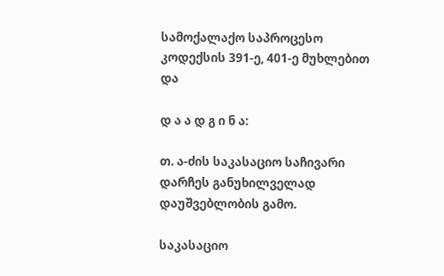სამოქალაქო საპროცესო კოდექსის 391-ე, 401-ე მუხლებით და

დ ა ა დ გ ი ნ ა:

თ. ა-ძის საკასაციო საჩივარი დარჩეს განუხილველად დაუშვებლობის გამო.

საკასაციო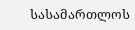სასამართლოს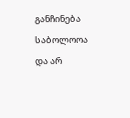განჩინება საბოლოოა და არ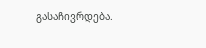გასაჩივრდება.